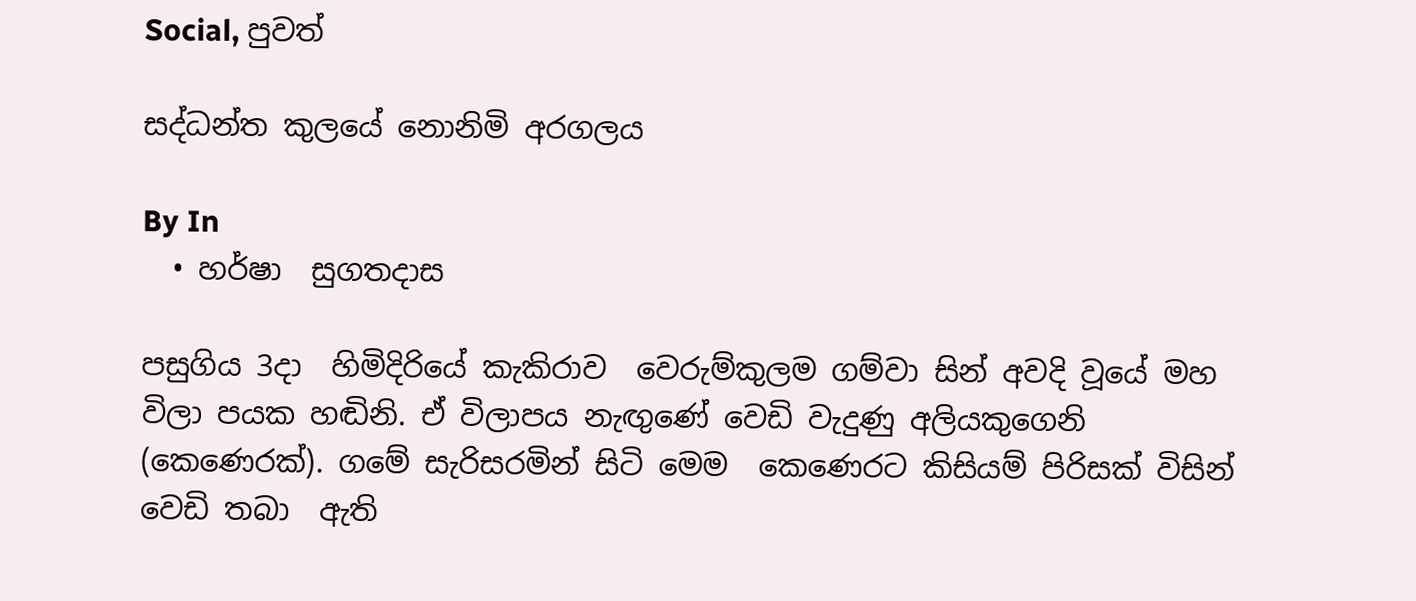Social, පුවත්

සද්ධන්ත කුලයේ නොනිමි අරගලය

By In
  • හර්ෂා  සුගතදාස

පසුගිය 3දා  හිමිදිරියේ කැකිරාව  වෙරුම්කුලම ගම්වා සින් අවදි වූයේ මහ විලා පයක හඬිනි. ඒ විලාපය නැඟුණේ වෙඩි වැදුණු අලියකුගෙනි (කෙණෙරක්). ගමේ සැරිසරමින් සිටි මෙම  කෙණෙරට කිසියම් පිරිසක් විසින් වෙඩි තබා  ඇති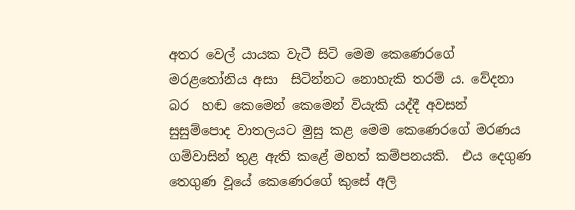අතර වෙල්‍ යායක වැටී සිටි මෙම කෙණෙරගේ  මරළතෝනිය අසා  සිටින්නට නොහැකි තරම් ය. වේදනා බර  හඬ කෙමෙන් කෙමෙන් වියැකි යද්දී අවසන් සුසුම්පොද වාතලයට මුසු කළ මෙම කෙණෙරගේ මරණය ගම්වාසින් තුළ ඇති කළේ මහත් කම්පනයකි.  එය දෙගුණ තෙගුණ වූයේ කෙණෙරගේ කුසේ අලි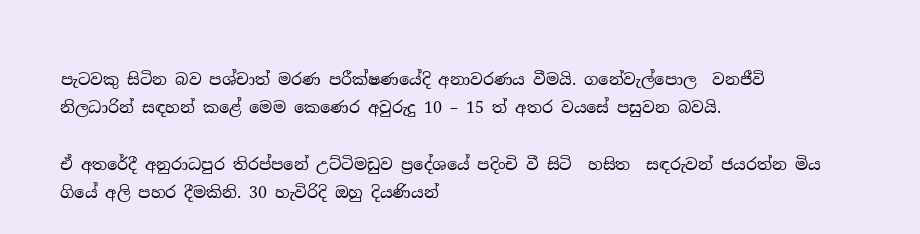පැටවකු සිටින බව පශ්චාත් මරණ පරීක්ෂණයේදි අනාවරණය වීමයි. ගනේවැල්පොල  වනජීවි නිලධාරින් සඳහන් කළේ මෙම කෙණෙර අවුරුදු 10 – 15 ත් අතර වයසේ පසුවන බවයි.

ඒ අතරේදී අනුරාධපුර තිරප්පනේ උට්ටිමඩුව ප්‍රදේශයේ පදිංචි වී සිටි  හසිත  සඳරුවන් ජයරත්න මිය ගියේ අලි පහර දීමකිනි. 30 හැවිරිදි ඔහු දියණියන්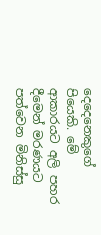දෙදෙනෙකුගේ පියෙකි. මේ ආකාරයට අලි පහර දීමෙන් මරණයට පත්වෙන මිනිස්සු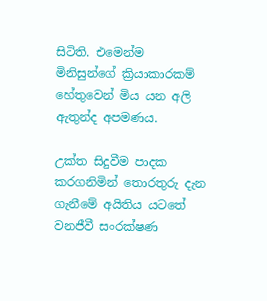සිටිති. එමෙන්ම මිනිසුන්ගේ ක්‍රියාකාරකම් හේතුවෙන් මිය යන අලි ඇතුන්ද අපමණය.

උක්ත සිදුවීම පාදක කරගනිමින් තොරතුරු දැන ගැනීමේ අයිතිය යටතේ වනජීවී සංරක්ෂණ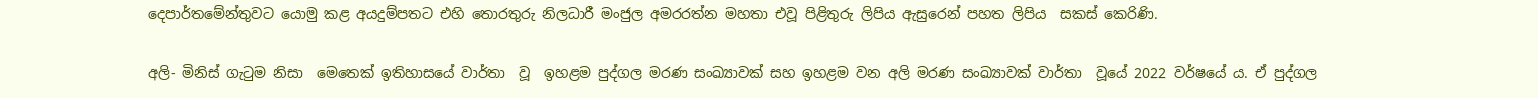දෙපාර්තමේන්තුවට යොමු කළ අයදුම්පතට එහි තොරතුරු නිලධාරී මංජුල අමරරත්න මහතා එවූ පිළිතුරු ලිපිය ඇසුරෙන් පහත ලිපිය  සකස් කෙරිණි.

අලි- මිනිස් ගැටුම නිසා  මෙතෙක් ඉතිහාසයේ වාර්තා  වූ  ඉහළම පුද්ගල මරණ සංඛ්‍යාවක් සහ ඉහළම වන අලි මරණ සංඛ්‍යාවක් වාර්තා  වූයේ 2022 වර්ෂයේ ය. ඒ පුද්ගල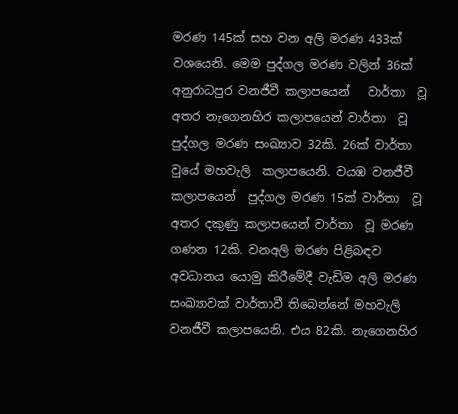මරණ 145ක් සහ වන අලි මරණ 433ක් වශයෙනි. මෙම පුද්ගල මරණ වලින් 36ක් අනුරාධපුර වනජීවී කලාපයෙන්   වාර්තා  වූ අතර නැගෙනහිර කලාපයෙන් වාර්තා  වූ පුද්ගල මරණ සංඛ්‍යාව 32කි. 26ක් වාර්තා  වුයේ මහවැලි  කලාපයෙනි. වයඹ වනජීවී කලාපයෙන්  පුද්ගල මරණ 15ක් වාර්තා  වූ අතර දකුණු කලාපයෙන් වාර්තා  වූ මරණ ගණන 12කි. වනඅලි මරණ පිළිබඳව අවධානය යොමු කිරීමේදී වැඩිම අලි මරණ සංඛ්‍යාවක් වාර්තාවී තිබෙන්නේ මහවැලි වනජීවී කලාපයෙනි. එය 82කි. නැගෙනහිර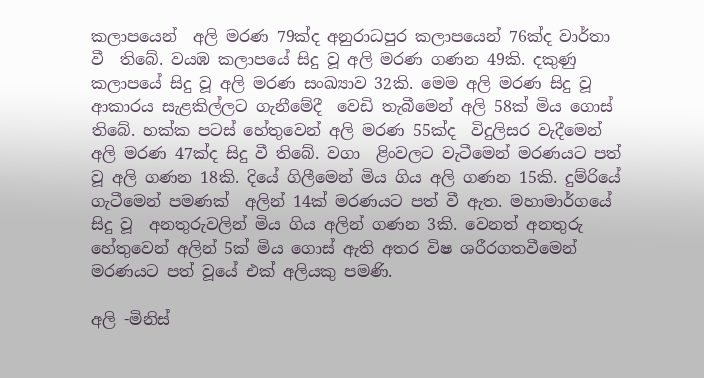කලාපයෙන්  අලි මරණ 79ක්ද අනුරාධපුර කලාපයෙන් 76ක්ද වාර්තා  වී  තිබේ. වයඹ කලාපයේ සිදු වූ අලි මරණ ගණන 49කි. දකුණු කලාපයේ සිදු වූ අලි මරණ සංඛ්‍යාව 32කි. මෙම අලි මරණ සිදු වූ ආකාරය සැළකිල්ලට ගැනීමේදී  වෙඩි තැබීමෙන් අලි 58ක් මිය ගොස් තිබේ. හක්ක පටස් හේතුවෙන් අලි මරණ 55ක්ද  විදුලිසර වැදීමෙන් අලි මරණ 47ක්ද සිදු වී තිබේ. වගා  ළිංවලට වැටීමෙන් මරණයට පත් වූ අලි ගණන 18කි. දියේ ගිලීමෙන් මිය ගිය අලි ගණන 15කි. දුම්රියේ ගැටීමෙන් පමණක්  අලින් 14ක් මරණයට පත් වී ඇත. මහාමාර්ගයේ සිදු වූ  අනතුරුවලින් මිය ගිය අලින් ගණන 3කි. වෙනත් අනතුරු හේතුවෙන් අලින් 5ක් මිය ගොස් ඇති අතර විෂ ශරීරගතවීමෙන්   මරණයට පත් වූයේ එක් අලියකු පමණි.

අලි -මිනිස්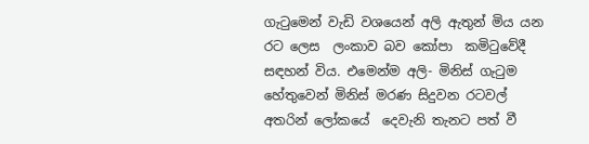ගැටුමෙන් වැඩි වශයෙන් අලි ඇතුන් මිය යන රට ලෙස  ලංකාව බව කෝපා  කමිටුවේදී සඳහන් විය. එමෙන්ම අලි- මිනිස් ගැටුම හේතුවෙන් මිනිස් මරණ සිදුවන රටවල් අතරින් ලෝකයේ  දෙවැනි තැනට පත් වී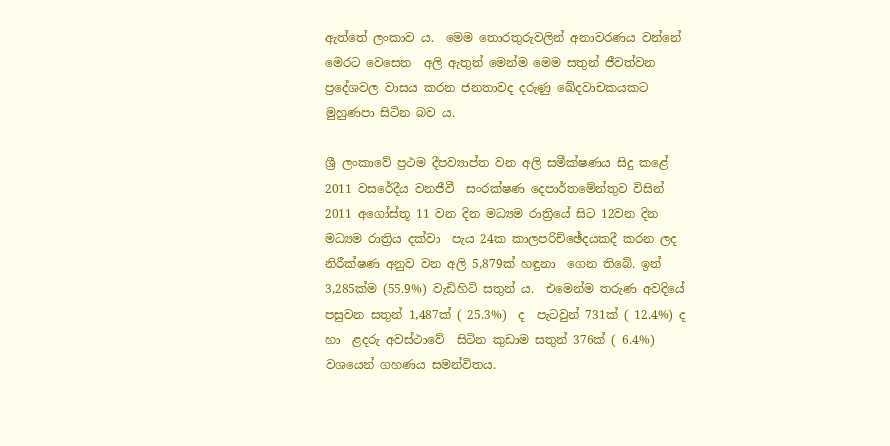ඇත්තේ ලංකාව ය.  මෙම තොරතුරුවලින් අනාවරණය වන්නේ මෙරට වෙසෙන  අලි ඇතුන් මෙන්ම මෙම සතුන් ජීවත්වන ප්‍රදේශවල වාසය කරන ජනතාවද දරුණු ඛේදවාචකයකට  මුහුණපා සිටින බව ය.

ශ්‍රී ලංකාවේ ප්‍රථම දීපව්‍යාප්ත වන අලි සමීක්ෂණය සිදු කළේ  2011 වසරේදීය වනජීවී  සංරක්ෂණ දෙපාර්තමේන්තුව විසින් 2011 අගෝස්තූ 11 වන දින මධ්‍යම රාත්‍රියේ සිට 12වන දින මධ්‍යම රාත්‍රිය දක්වා  පැය 24ක කාලපරිච්ඡේදයකදී කරන ලද නිරීක්ෂණ අනුව වන අලි 5,879ක් හඳුනා  ගෙන තිබේ. ඉන් 3,285ක්ම (55.9%) වැඩිහිටි සතුන් ය.  එමෙන්ම තරුණ අවදියේ පසුවන සතුන් 1,487ක් ( 25.3%)  ද  පැටවුන් 731ක් ( 12.4%) ද හා  ළදරු අවස්ථාවේ  සිටින කුඩාම සතුන් 376ක් ( 6.4%)  වශයෙන් ගහණය සමන්විතය.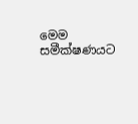මෙම සමීක්ෂණයට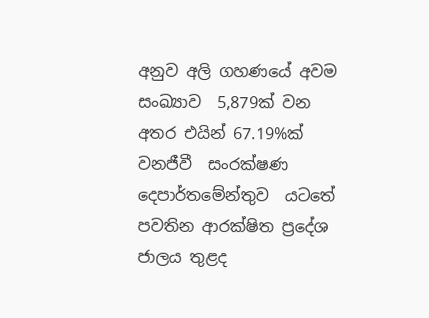අනුව අලි ගහණයේ අවම සංඛ්‍යාව  5,879ක් වන අතර එයින් 67.19%ක්   වනජීවී  සංරක්ෂණ දෙපාර්තමේන්තුව  යටතේ පවතින ආරක්ෂිත ප්‍රදේශ ජාලය තුළද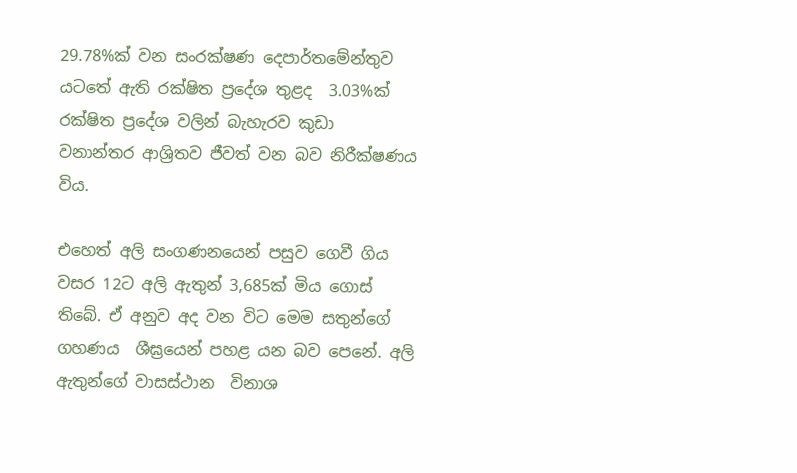29.78%ක් වන සංරක්ෂණ දෙපාර්තමේන්තුව යටතේ ඇති රක්ෂිත ප්‍රදේශ තුළද  3.03%ක්  රක්ෂිත ප්‍රදේශ වලින් බැහැරව කුඩා  වනාන්තර ආශ්‍රිතව ජීවත් වන බව නිරීක්ෂණය විය.

එහෙත් අලි සංගණනයෙන් පසුව ගෙවී ගිය වසර 12ට අලි ඇතුන් 3,685ක් මිය ගොස් තිබේ. ඒ අනුව අද වන විට මෙම සතුන්ගේ ගහණය  ශීඝ්‍රයෙන් පහළ යන බව පෙනේ. අලි ඇතුන්ගේ වාසස්ථාන  විනාශ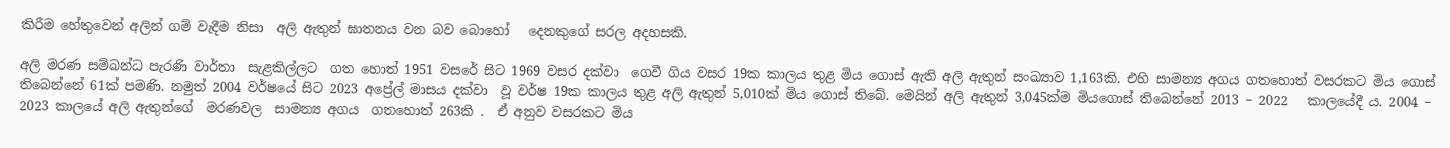කිරීම හේතුවෙන් අලින් ගම් වැදීම නිසා  අලි ඇතුන් ඝාතනය වන බව බොහෝ   දෙනකුගේ සරල අදහසකි.

අලි මරණ සම්බන්ධ පැරණි වාර්තා  සැළකිල්ලට  ගත හොත් 1951 වසරේ සිට 1969 වසර දක්වා  ගෙවී ගිය වසර 19ක කාලය තුළ මිය ගොස් ඇති අලි ඇතුන් සංඛ්‍යාව 1,163කි. එහි සාමන්‍ය අගය ගතහොත් වසරකට මිය ගොස් තිබෙන්නේ 61ක් පමණි. නමුත් 2004 වර්ෂයේ සිට 2023 අප්‍රේල් මාසය දක්වා  වූ වර්ෂ 19ක කාලය තුළ අලි ඇතුන් 5,010ක් මිය ගොස් තිබේ. මෙයින් අලි ඇතුන් 3,045ක්ම මියගොස් තිබෙන්නේ 2013 – 2022   කාලයේදී ය. 2004 – 2023 කාලයේ අලි ඇතුන්ගේ  මරණවල  සාමන්‍ය අගය  ගතහොත් 263කි .  ඒ අනුව වසරකට මිය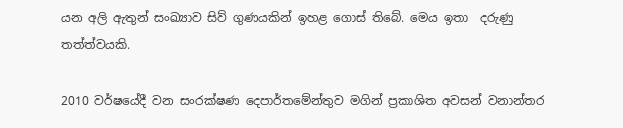යන අලි ඇතුන් සංඛ්‍යාව සිව් ගුණයකින් ඉහළ ගොස් තිබේ. මෙය ඉතා  දරුණු  තත්ත්වයකි.

2010 වර්ෂයේදී වන සංරක්ෂණ දෙපාර්තමේන්තුව මගින් ප්‍රකාශිත අවසන් වනාන්තර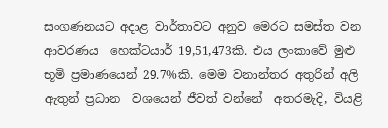සංගණනයට අදාළ වාර්තාවට අනුව මෙරට සමස්ත වන ආවරණය  හෙක්ටයාර් 19,51,473කි. එය ලංකාවේ මුළු භූමි ප්‍රමාණයෙන් 29.7%කි. මෙම වනාන්තර අතුරින් අලි ඇතුන් ප්‍රධාන  වශයෙන් ජීවත් වන්නේ  අතරමැදි, වියළි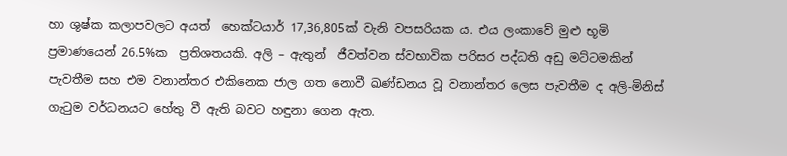හා ශුෂ්ක කලාපවලට අයත්  හෙක්ටයාර් 17,36,805ක් වැනි වපසරියක ය. එය ලංකාවේ මුළු භූමි ප්‍රමාණයෙන් 26.5%ක  ප්‍රතිශතයකි. අලි – ඇතුන්  ජීවත්වන ස්වභාවික පරිසර පද්ධති අඩු මට්ටමකින් පැවතීම සහ එම වනාන්තර එකිනෙක ජාල ගත නොවී ඛණ්ඩනය වූ වනාන්තර ලෙස පැවතීම ද අලි-මිනිස් ගැටුම වර්ධනයට හේතු වී ඇති බවට හඳුනා ගෙන ඇත.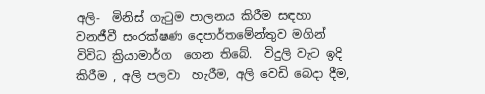අලි-  මිනිස් ගැටුම පාලනය කිරීම සඳහා  වනජීවී සංරක්ෂණ දෙපාර්තමේන්තුව මගින් විවිධ ක්‍රියාමාර්ග  ගෙන තිබේ.  විදුලි වැට ඉදි කිරීම , අලි පලවා  හැරීම, අලි වෙඩි බෙදා දීම,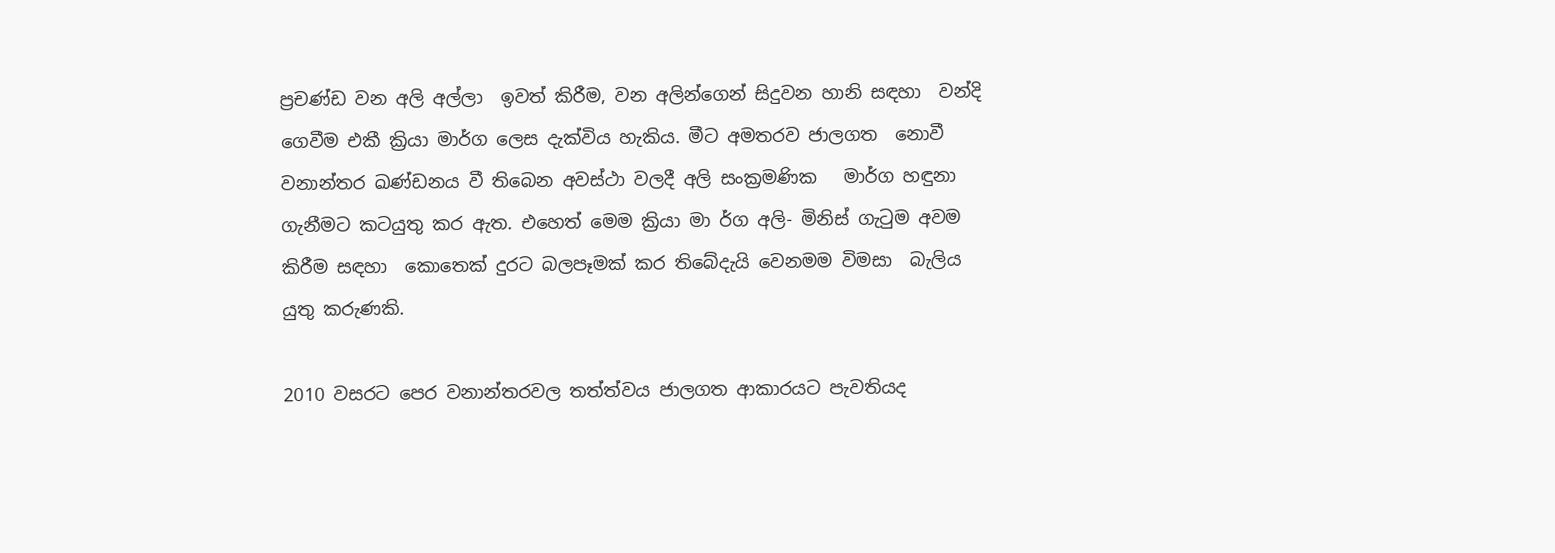ප්‍රචණ්ඩ වන අලි අල්ලා  ඉවත් කිරීම, වන අලින්ගෙන් සිදුවන හානි සඳහා  වන්දි ගෙවීම එකී ක්‍රියා මාර්ග ලෙස දැක්විය හැකිය. මීට අමතරව ජාලගත  නොවී වනාන්තර ඛණ්ඩනය වී තිබෙන අවස්ථා වලදී අලි සංක්‍රමණික   මාර්ග හඳුනා  ගැනීමට කටයුතු කර ඇත. එහෙත් මෙම ක්‍රියා මා ර්ග අලි- මිනිස් ගැටුම අවම කිරීම සඳහා  කොතෙක් දුරට බලපෑමක් කර තිබේදැයි වෙනමම විමසා  බැලිය යුතු කරුණකි.

2010 වසරට පෙර වනාන්තරවල තත්ත්වය ජාලගත ආකාරයට පැවතියද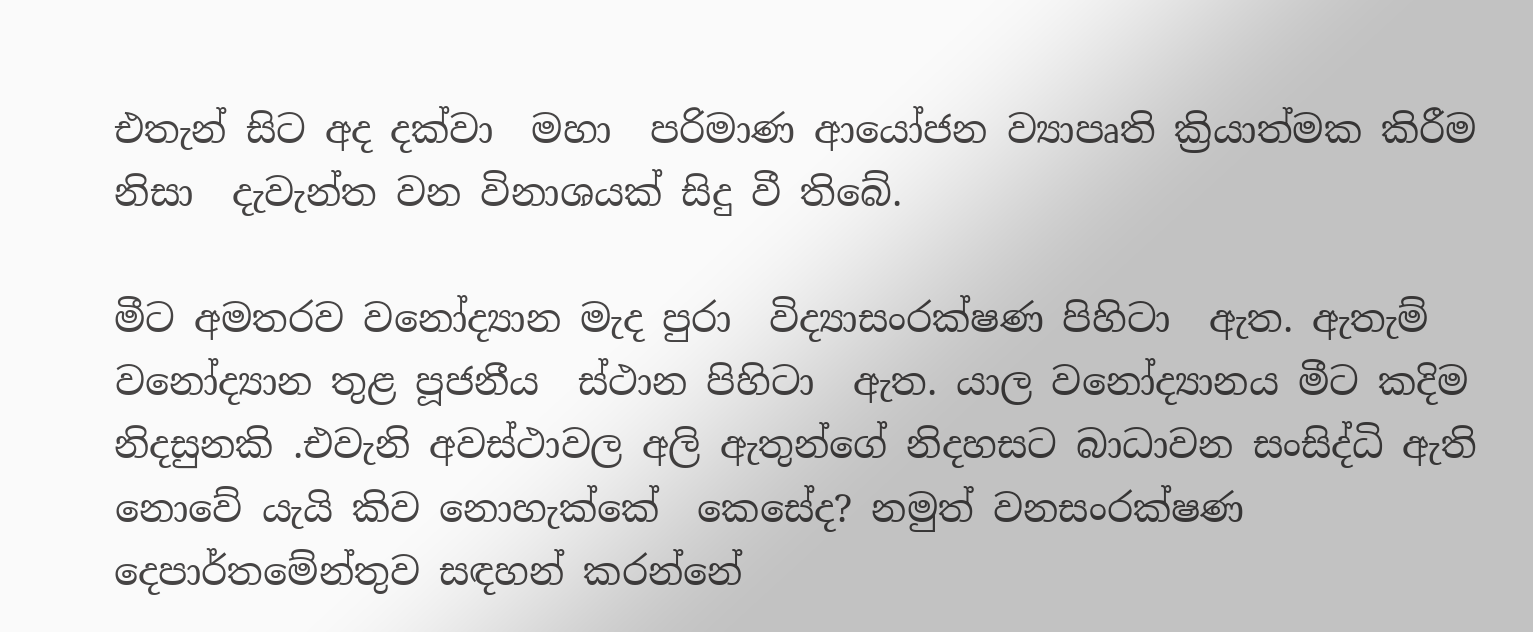එතැන් සිට අද දක්වා  මහා  පරිමාණ ආයෝජන ව්‍යාපෘති ක්‍රියාත්මක කිරීම නිසා  දැවැන්ත වන විනාශයක් සිදු වී තිබේ.

මීට අමතරව වනෝද්‍යාන මැද පුරා  විද්‍යාසංරක්ෂණ පිහිටා  ඇත. ඇතැම් වනෝද්‍යාන තුළ පූජනීය  ස්ථාන පිහිටා  ඇත. යාල වනෝද්‍යානය මීට කදිම නිදසුනකි .එවැනි අවස්ථාවල අලි ඇතුන්ගේ නිදහසට බාධාවන සංසිද්ධි ඇති නොවේ යැයි කිව නොහැක්කේ  කෙසේද? නමුත් වනසංරක්ෂණ   දෙපාර්තමේන්තුව සඳහන් කරන්නේ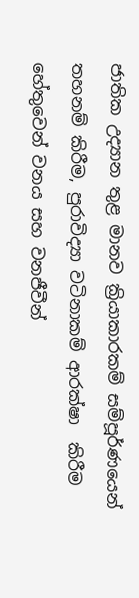ජාතික උද්‍යාන තුළ මානව ක්‍රියාකාරකම් සම්පූර්ණයෙන් තහනම් කිරීම, පුරාවිද්‍යා වටිනාකම් ආරක්ෂා  කිරීම හේතුවෙන් වනය සහ වනජීවීන්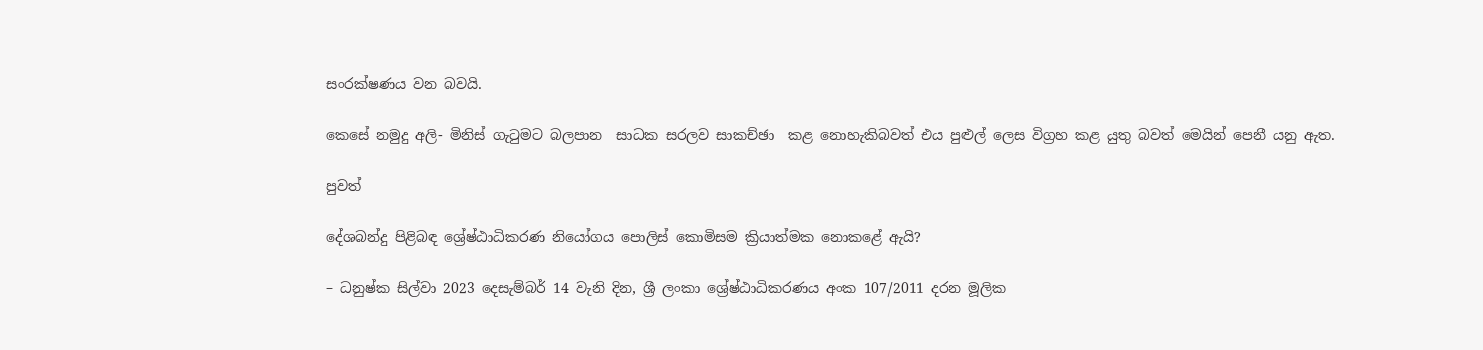සංරක්ෂණය වන බවයි.

කෙසේ නමුදු අලි- මිනිස් ගැටුමට බලපාන  සාධක සරලව සාකච්ඡා  කළ නොහැකිබවත් එය පුළුල් ලෙස විග්‍රහ කළ යුතු බවත් මෙයින් පෙනී යනු ඇත.

පුවත්

දේශබන්දු පිළිබඳ ශ්‍රේෂ්ඨාධිකරණ නියෝගය පොලිස් කොමිසම ක්‍රියාත්මක නොකළේ ඇයි?

– ධනුෂ්ක සිල්වා 2023 දෙසැම්බර් 14 වැනි දින, ශ්‍රී ලංකා ශ්‍රේෂ්ඨාධිකරණය අංක 107/2011 දරන මූලික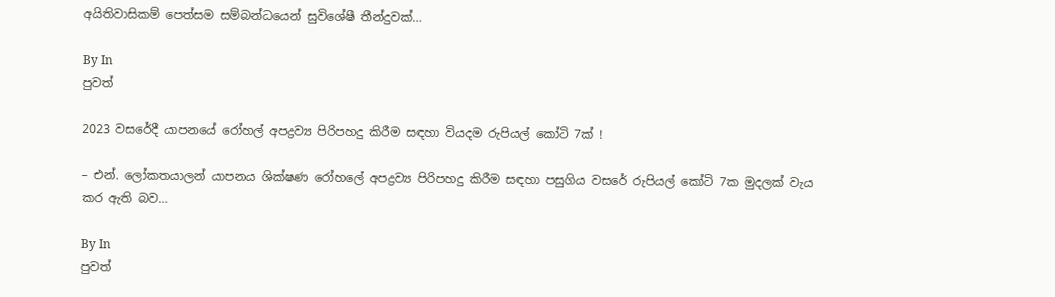අයිතිවාසිකම් පෙත්සම සම්බන්ධයෙන් සුවිශේෂී තීන්දුවක්…

By In
පුවත්

2023 වසරේදී යාපනයේ රෝහල් අපද්‍රව්‍ය පිරිපහදු කිරීම සඳහා වියදම රුපියල් කෝටි 7ක් !

– එන්. ලෝකතයාලන් යාපනය ශික්ෂණ රෝහලේ අපද්‍රව්‍ය පිරිපහදු කිරීම සඳහා පසුගිය වසරේ රුපියල් කෝටි 7ක මුදලක් වැය කර ඇති බව…

By In
පුවත්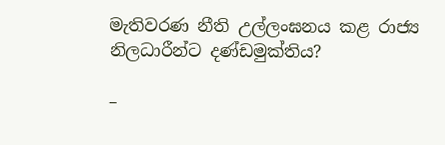මැතිවරණ නීති උල්ලංඝනය කළ රාජ්‍ය නිලධාරීන්ට දණ්ඩමුක්තිය?

–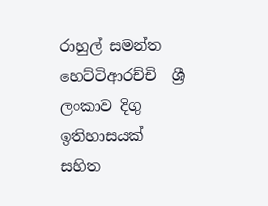රාහුල් සමන්ත හෙට්ටිආරච්චි  ශ්‍රී ලංකාව දිගු ඉතිහාසයක් සහිත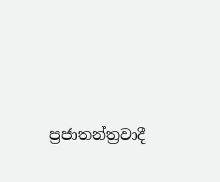ප්‍රජාතන්ත්‍රවාදී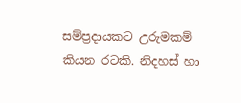සම්ප්‍රදායකට උරුමකම් කියන රටකි. නිදහස් හා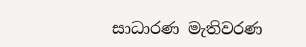සාධාරණ මැතිවරණ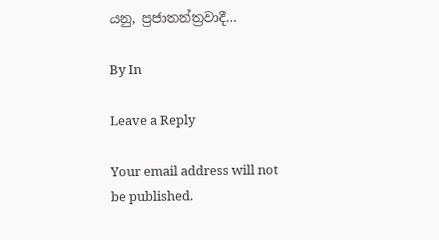යනු, ප්‍රජාතන්ත්‍රවාදී…

By In

Leave a Reply

Your email address will not be published.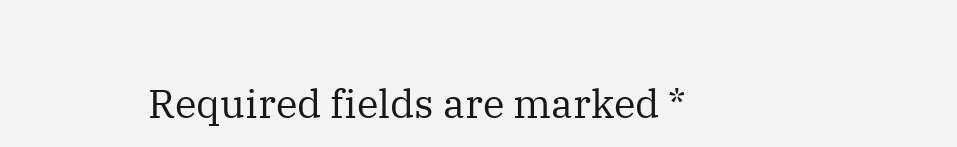Required fields are marked *